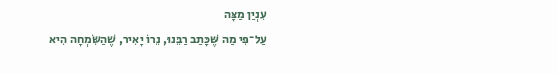עִנְיַן מַצָּה
עַל־פִּי מַה שֶּׁכָּתַב רַבֵּנוּ, נֵרוֹ יָאִיר, שֶׁהַשִּׂמְחָה הִיא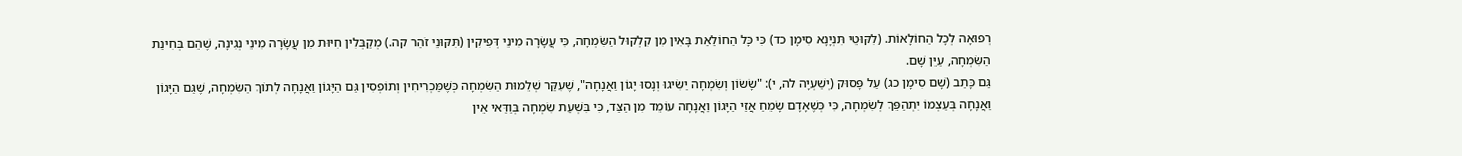רְפוּאָה לְכָל הַחוֹלָאוֹת. (לִקּוּטֵי תִּנְיָנָא סִימָן כד) כִּי כָּל הַחוֹלַאַת בָּאִין מִן קִלְקוּל הַשִּׂמְחָה, כִּי עֲשָׂרָה מִינֵי דְּפִיקִין (תִּקּוּנֵי זֹהַר קה.) מְקַבְּלִין חִיּוּת מִן עֲשָׂרָה מִינֵי נְגִינָה, שֶׁהֵם בְּחִינַת הַשִּׂמְחָה, עַיֵּן שָׁם.
גַּם כָּתַב (שָׁם סִימָן כג) עַל פָּסוּק (יְשַׁעְיָה לה, י): "שָׂשׂוֹן וְשִׂמְחָה יַשִּׂיגוּ וְנָסוּ יָגוֹן וַאֲנָחָה", שֶׁעִקַּר שְׁלֵמוּת הַשִּׂמְחָה כְּשֶׁמַּכְרִיחִין וְתוֹפְסִין גַּם הַיָּגוֹן וַאֲנָחָה לְתוֹךְ הַשִּׂמְחָה, שֶׁגַּם הַיָּגוֹן וַאֲנָחָה בְּעַצְמוֹ יִתְהַפֵּךְ לְשִׂמְחָה, כִּי כְּשֶׁאָדָם שָׂמֵחַ אֲזַי הַיָּגוֹן וַאֲנָחָה עוֹמֵד מִן הַצַּד, כִּי בִּשְׁעַת שִׂמְחָה בְּוַדַּאי אֵין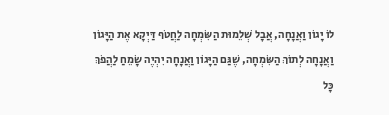לוֹ יָגוֹן וַאֲנָחָה, אֲבָל שְׁלֵמוּת הַשִּׂמְחָה לַחֲטֹף דַּיְקָא אֶת הַיָּגוֹן וַאֲנָחָה לְתוֹךְ הַשִּׂמְחָה, שֶׁגַּם הַיָּגוֹן וַאֲנָחָה יִהְיֶה שָׂמֵחַ לַהֲפֹךְ כָּל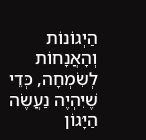הַיְגוֹנוֹת וְהָאֲנָחוֹת לְשִׂמְחָה, כְּדֵי שֶׁיִּהְיֶה נַעֲשֶׂה הַיָּגוֹן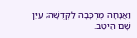וַאֲנָחָה מֶרְכָּבָה לַקְּדֻשָּׁה; עַיֵּן שָׁם הֵיטֵב.